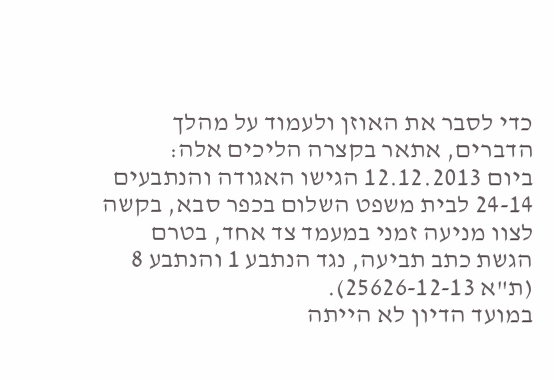כדי לסבר את האוזן ולעמוד על מהלך הדברים, אתאר בקצרה הליכים אלה:
ביום 12.12.2013 הגישו האגודה והנתבעים 24-14 לבית משפט השלום בכפר סבא, בקשה לצוו מניעה זמני במעמד צד אחד, בטרם הגשת כתב תביעה, נגד הנתבע 1 והנתבע 8 (ת"א 25626-12-13).
במועד הדיון לא הייתה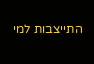התייצבות למי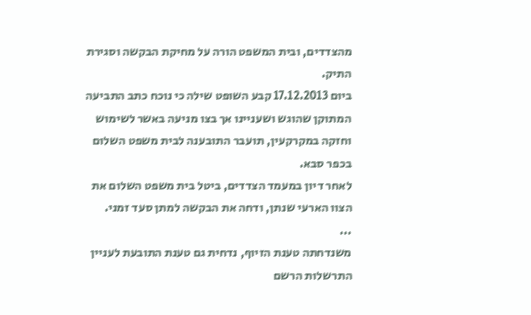מהצדדים, ובית המשפט הורה על מחיקת הבקשה וסגירת התיק.
ביום 17.12.2013 קבע השופט שילה כי נוכח כתב התביעה המתוקן שהוגש ושעניינו אך בצו מניעה באשר לשימוש וחזקה במקרקעין, תועבר התובענה לבית משפט השלום בכפר סבא.
לאחר דיון במעמד הצדדים, ביטל בית משפט השלום את הצוו הארעי שנתן, ודחה את הבקשה למתן סעד זמני.
...
משנדחתה טענת הזיוף, נדחית גם טענת התובעת לעניין התרשלות הרשם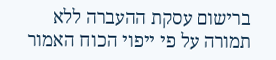ברישום עסקת ההעברה ללא תמורה על פי ייפוי הכוח האמור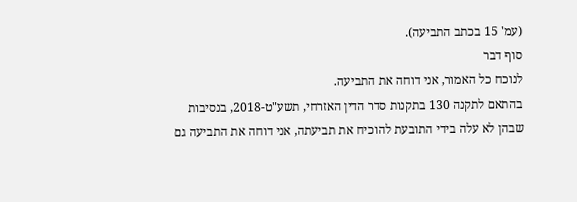(עמ' 15 בכתב התביעה).
סוף דבר
לנוכח כל האמור, אני דוחה את התביעה.
בהתאם לתקנה 130 בתקנות סדר הדין האזרחי, תשע"ט-2018, בנסיבות שבהן לא עלה בידי התובעת להוכיח את תביעתה, אני דוחה את התביעה גם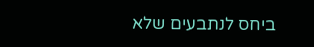ביחס לנתבעים שלא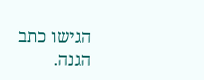הגישו כתב הגנה.